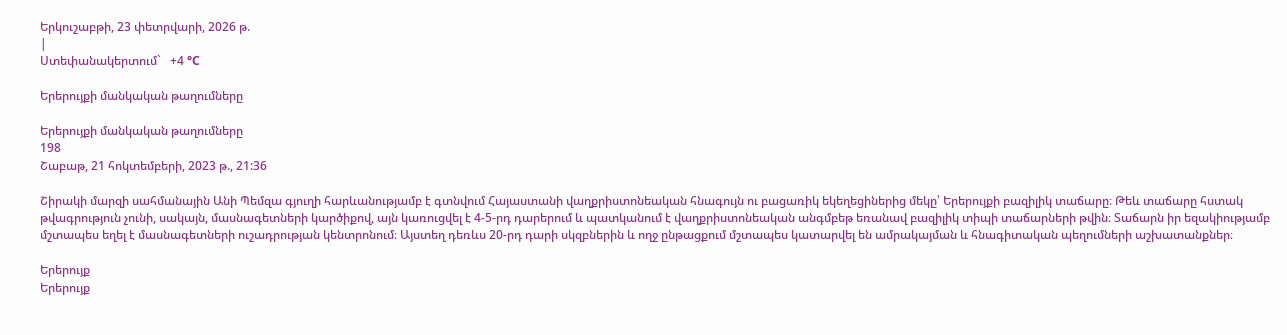Երկուշաբթի, 23 փետրվարի, 2026 թ.
|
Ստեփանակերտում`   +4 °C

Երերույքի մանկական թաղումները

Երերույքի մանկական թաղումները
198
Շաբաթ, 21 հոկտեմբերի, 2023 թ., 21:36

Շիրակի մարզի սահմանային Անի Պեմզա գյուղի հարևանությամբ է գտնվում Հայաստանի վաղքրիստոնեական հնագույն ու բացառիկ եկեղեցիներից մեկը՝ Երերույքի բազիլիկ տաճարը։ Թեև տաճարը հստակ թվագրություն չունի, սակայն, մասնագետների կարծիքով, այն կառուցվել է 4-5-րդ դարերում և պատկանում է վաղքրիստոնեական անգմբեթ եռանավ բազիլիկ տիպի տաճարների թվին։ Տաճարն իր եզակիությամբ մշտապես եղել է մասնագետների ուշադրության կենտրոնում։ Այստեղ դեռևս 20-րդ դարի սկզբներին և ողջ ընթացքում մշտապես կատարվել են ամրակայման և հնագիտական պեղումների աշխատանքներ։

Երերույք
Երերույք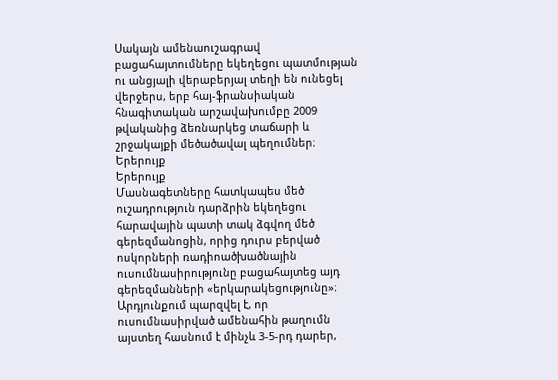Սակայն ամենաուշագրավ բացահայտումները եկեղեցու պատմության ու անցյալի վերաբերյալ տեղի են ունեցել վերջերս, երբ հայ-ֆրանսիական հնագիտական արշավախումբը 2009 թվականից ձեռնարկեց տաճարի և շրջակայքի մեծածավալ պեղումներ։
Երերույք
Երերույք
Մասնագետները հատկապես մեծ ուշադրություն դարձրին եկեղեցու հարավային պատի տակ ձգվող մեծ գերեզմանոցին, որից դուրս բերված ոսկորների ռադիոածխածնային ուսումնասիրությունը բացահայտեց այդ գերեզմանների «երկարակեցությունը»։ Արդյունքում պարզվել է, որ ուսումնասիրված ամենահին թաղումն այստեղ հասնում է մինչև 3-5-րդ դարեր,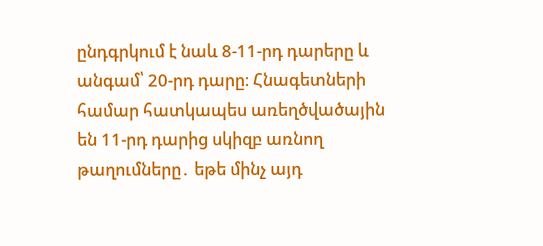ընդգրկում է նաև 8-11-րդ դարերը և անգամ՝ 20-րդ դարը։ Հնագետների համար հատկապես առեղծվածային են 11-րդ դարից սկիզբ առնող թաղումները․ եթե մինչ այդ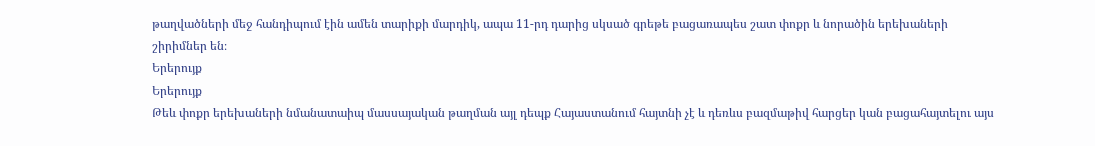թաղվածների մեջ հանդիպում էին ամեն տարիքի մարդիկ, ապա 11-րդ դարից սկսած գրեթե բացառապես շատ փոքր և նորածին երեխաների շիրիմներ են։
Երերույք
Երերույք
Թեև փոքր երեխաների նմանատաիպ մասսայական թաղման այլ դեպք Հայաստանում հայտնի չէ և դեռևս բազմաթիվ հարցեր կան բացահայտելու այս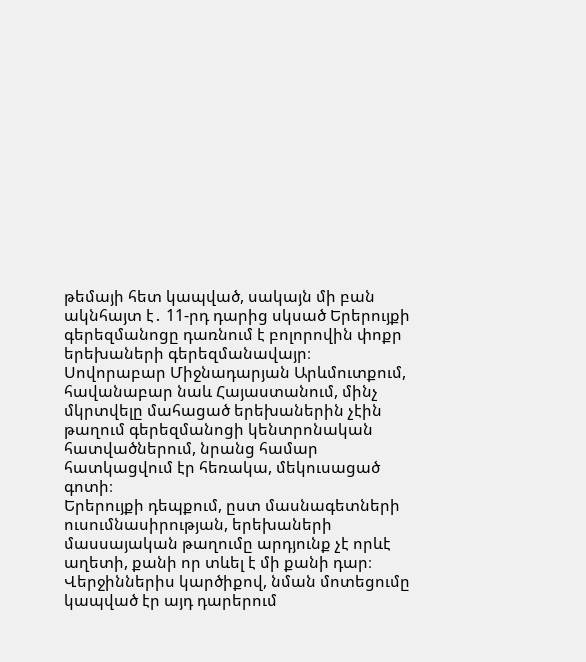թեմայի հետ կապված, սակայն մի բան ակնհայտ է․ 11-րդ դարից սկսած Երերույքի գերեզմանոցը դառնում է բոլորովին փոքր երեխաների գերեզմանավայր։
Սովորաբար Միջնադարյան Արևմուտքում, հավանաբար նաև Հայաստանում, մինչ մկրտվելը մահացած երեխաներին չէին թաղում գերեզմանոցի կենտրոնական հատվածներում, նրանց համար հատկացվում էր հեռակա, մեկուսացած գոտի։
Երերույքի դեպքում, ըստ մասնագետների ուսումնասիրության, երեխաների մասսայական թաղումը արդյունք չէ որևէ աղետի, քանի որ տևել է մի քանի դար։ Վերջիններիս կարծիքով, նման մոտեցումը կապված էր այդ դարերում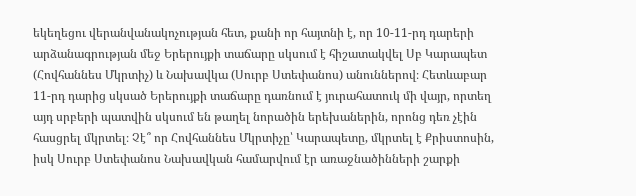եկեղեցու վերանվանակոչության հետ, քանի որ հայտնի է, որ 10-11-րդ դարերի արձանագրության մեջ Երերույքի տաճարը սկսում է հիշատակվել Սբ Կարապետ (Հովհաննես Մկրտիչ) և Նախավկա (Սուրբ Ստեփանոս) անուններով։ Հետևաբար 11-րդ դարից սկսած Երերույքի տաճարը դառնում է յուրահատուկ մի վայր, որտեղ այդ սրբերի պատվին սկսում են թաղել նորածին երեխաներին, որոնց դեռ չէին հասցրել մկրտել։ Չէ՞ որ Հովհաննես Մկրտիչը՝ Կարապետը, մկրտել է Քրիստոսին, իսկ Սուրբ Ստեփանոս Նախավկան համարվում էր առաջնածինների շարքի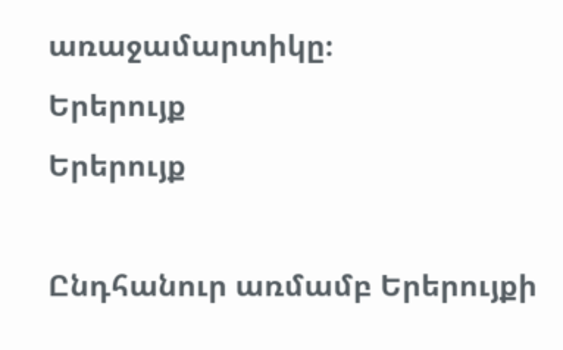առաջամարտիկը։
Երերույք
Երերույք

Ընդհանուր առմամբ Երերույքի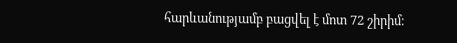հարևանությամբ բացվել է մոտ 72 շիրիմ։